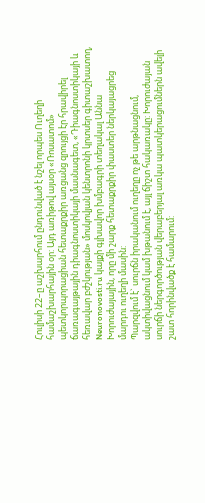Հուլիսի 22–ը աշխարհում ընդունված է նշել որպես Ուղեղի համաշխարհային օր: Այդ առիթով այսօր «Ռոսատոմ» պետկորպորացիան հետաքրքիր առցանց զրույցի էր հրավիրել ճառագայթային դիագնոստիկայի մասնագետ, «Դիագնոստիկայի և հեռավար բժշկության» մոսկովյան կենտրոնի կրտսեր գիտաշխատող, Neuronovosti.ru կայքի գլխավոր խմբագրի տեղակալ Աննա Խորուժայային, որը մի շարք հետաքրքիր փաստեր ներկայացրեց մարդու ուղեղի մասին:
Պարզվում է` սուրճն իրականում ուղեղը ոչ թե արթնացնում, ակտիվացնում կամ խթանում է, այլ ճիշտ հակառակը: Խորուժայան սուրճի ներգործության վերաբերյալ առկա պատկերացումներն ավելի շատ հորինվածք է համարում: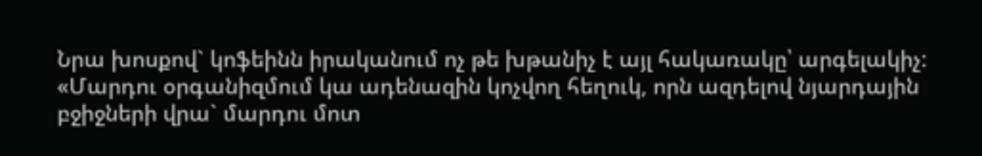Նրա խոսքով` կոֆեինն իրականում ոչ թե խթանիչ է այլ հակառակը՝ արգելակիչ:
«Մարդու օրգանիզմում կա ադենազին կոչվող հեղուկ, որն ազդելով նյարդային բջիջների վրա` մարդու մոտ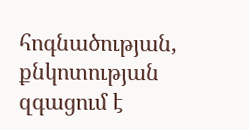հոգնածության, քնկոտության զգացում է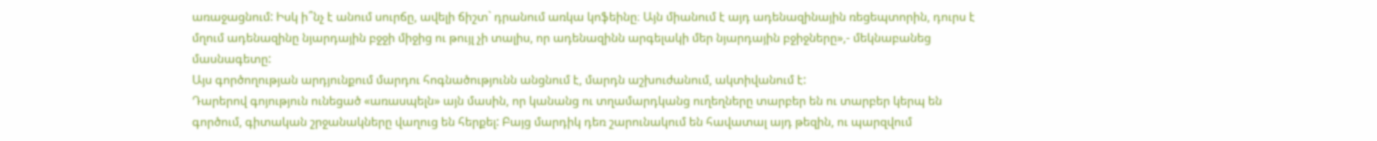առաջացնում: Իսկ ի՞նչ է անում սուրճը, ավելի ճիշտ` դրանում առկա կոֆեինը։ Այն միանում է այդ ադենազինային ռեցեպտորին, դուրս է մղում ադենազինը նյարդային բջջի միջից ու թույլ չի տալիս, որ ադենազինն արգելակի մեր նյարդային բջիջները»,- մեկնաբանեց մասնագետը:
Այս գործողության արդյունքում մարդու հոգնածությունն անցնում է, մարդն աշխուժանում, ակտիվանում է:
Դարերով գոյություն ունեցած «առասպելն» այն մասին, որ կանանց ու տղամարդկանց ուղեղները տարբեր են ու տարբեր կերպ են գործում, գիտական շրջանակները վաղուց են հերքել: Բայց մարդիկ դեռ շարունակում են հավատալ այդ թեզին, ու պարզվում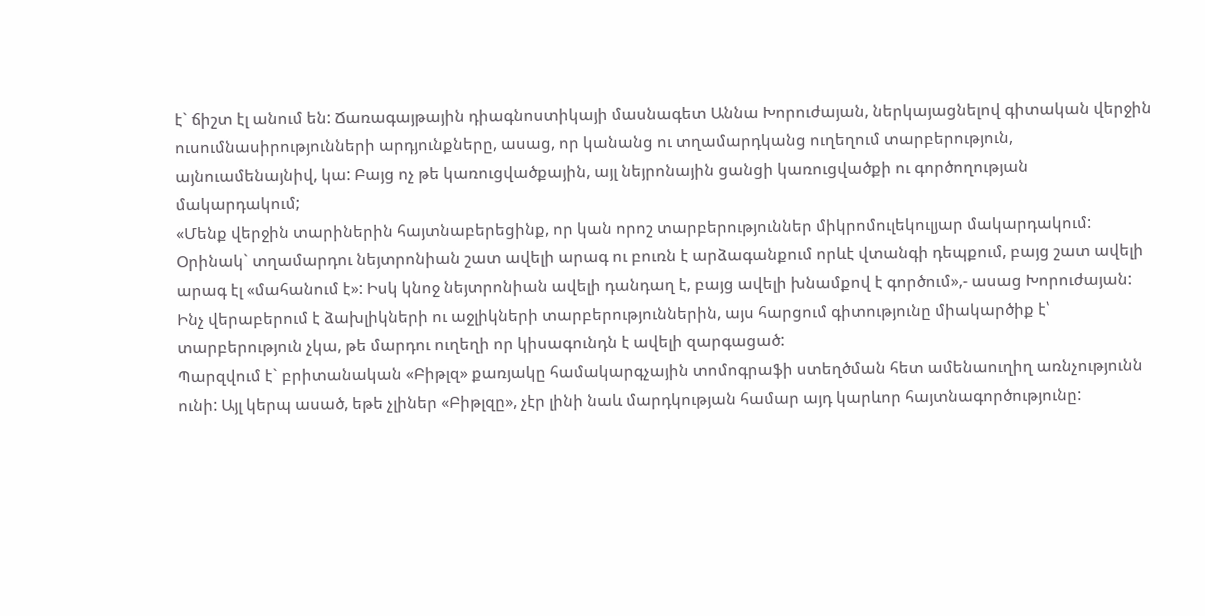է` ճիշտ էլ անում են: Ճառագայթային դիագնոստիկայի մասնագետ Աննա Խորուժայան, ներկայացնելով գիտական վերջին ուսումնասիրությունների արդյունքները, ասաց, որ կանանց ու տղամարդկանց ուղեղում տարբերություն, այնուամենայնիվ, կա: Բայց ոչ թե կառուցվածքային, այլ նեյրոնային ցանցի կառուցվածքի ու գործողության մակարդակում;
«Մենք վերջին տարիներին հայտնաբերեցինք, որ կան որոշ տարբերություններ միկրոմուլեկուլյար մակարդակում: Օրինակ` տղամարդու նեյտրոնիան շատ ավելի արագ ու բուռն է արձագանքում որևէ վտանգի դեպքում, բայց շատ ավելի արագ էլ «մահանում է»: Իսկ կնոջ նեյտրոնիան ավելի դանդաղ է, բայց ավելի խնամքով է գործում»,- ասաց Խորուժայան:
Ինչ վերաբերում է ձախլիկների ու աջլիկների տարբերություններին, այս հարցում գիտությունը միակարծիք է՝ տարբերություն չկա, թե մարդու ուղեղի որ կիսագունդն է ավելի զարգացած:
Պարզվում է` բրիտանական «Բիթլզ» քառյակը համակարգչային տոմոգրաֆի ստեղծման հետ ամենաուղիղ առնչությունն ունի: Այլ կերպ ասած, եթե չլիներ «Բիթլզը», չէր լինի նաև մարդկության համար այդ կարևոր հայտնագործությունը: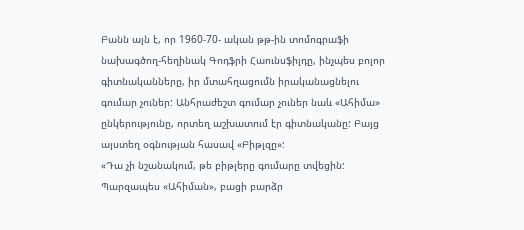Բանն այն է, որ 1960-70- ական թթ-ին տոմոգրաֆի նախագծող-հեղինակ Գոդֆրի Հաունսֆիլդը, ինչպես բոլոր գիտնականները, իր մտահղացումն իրականացնելու գումար չուներ: Անհրաժեշտ գումար չուներ նաև «Ահիմա» ընկերությունը, որտեղ աշխատում էր գիտնականը: Բայց այստեղ օգնության հասավ «Բիթլզը»:
«Դա չի նշանակում, թե բիթլերը գումարը տվեցին: Պարզապես «Ահիման», բացի բարձր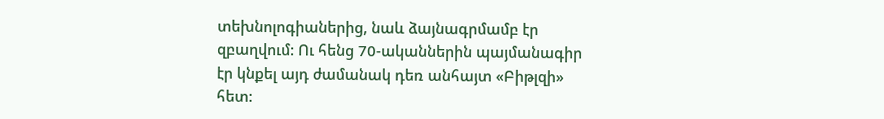տեխնոլոգիաներից, նաև ձայնագրմամբ էր զբաղվում: Ու հենց 70-ականներին պայմանագիր էր կնքել այդ ժամանակ դեռ անհայտ «Բիթլզի» հետ: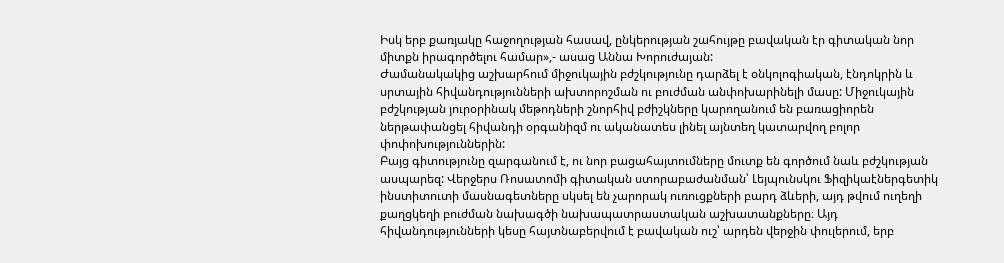Իսկ երբ քառյակը հաջողության հասավ, ընկերության շահույթը բավական էր գիտական նոր միտքն իրագործելու համար»,- ասաց Աննա Խորուժայան:
Ժամանակակից աշխարհում միջուկային բժշկությունը դարձել է օնկոլոգիական, էնդոկրին և սրտային հիվանդությունների ախտորոշման ու բուժման անփոխարինելի մասը: Միջուկային բժշկության յուրօրինակ մեթոդների շնորհիվ բժիշկները կարողանում են բառացիորեն ներթափանցել հիվանդի օրգանիզմ ու ականատես լինել այնտեղ կատարվող բոլոր փոփոխություններին:
Բայց գիտությունը զարգանում է, ու նոր բացահայտումները մուտք են գործում նաև բժշկության ասպարեզ: Վերջերս Ռոսատոմի գիտական ստորաբաժանման՝ Լեյպունսկու Ֆիզիկաէներգետիկ ինստիտուտի մասնագետները սկսել են չարորակ ուռուցքների բարդ ձևերի, այդ թվում ուղեղի քաղցկեղի բուժման նախագծի նախապատրաստական աշխատանքները։ Այդ հիվանդությունների կեսը հայտնաբերվում է բավական ուշ՝ արդեն վերջին փուլերում, երբ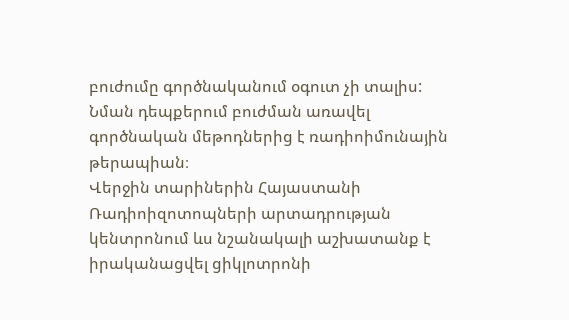բուժումը գործնականում օգուտ չի տալիս: Նման դեպքերում բուժման առավել գործնական մեթոդներից է ռադիոիմունային թերապիան։
Վերջին տարիներին Հայաստանի Ռադիոիզոտոպների արտադրության կենտրոնում ևս նշանակալի աշխատանք է իրականացվել ցիկլոտրոնի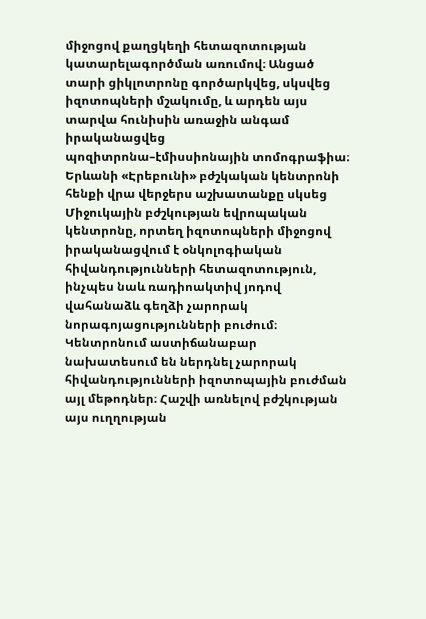միջոցով քաղցկեղի հետազոտության կատարելագործման առումով։ Անցած տարի ցիկլոտրոնը գործարկվեց, սկսվեց իզոտոպների մշակումը, և արդեն այս տարվա հունիսին առաջին անգամ իրականացվեց պոզիտրոնա–էմիսսիոնային տոմոգրաֆիա։
Երևանի «Էրեբունի» բժշկական կենտրոնի հենքի վրա վերջերս աշխատանքը սկսեց Միջուկային բժշկության եվրոպական կենտրոնը, որտեղ իզոտոպների միջոցով իրականացվում է օնկոլոգիական հիվանդությունների հետազոտություն, ինչպես նաև ռադիոակտիվ յոդով վահանաձև գեղձի չարորակ նորագոյացությունների բուժում։ Կենտրոնում աստիճանաբար նախատեսում են ներդնել չարորակ հիվանդությունների իզոտոպային բուժման այլ մեթոդներ։ Հաշվի առնելով բժշկության այս ուղղության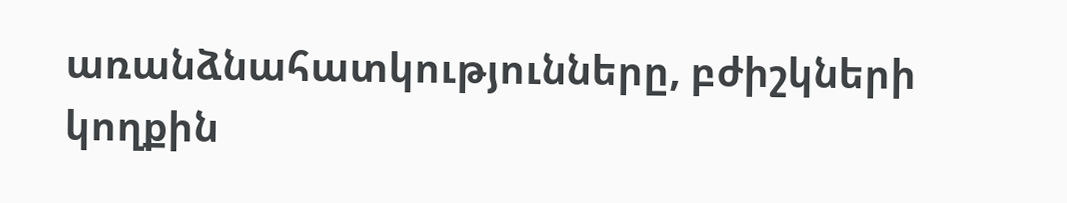առանձնահատկությունները, բժիշկների կողքին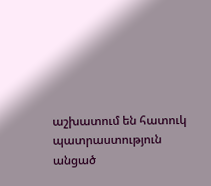աշխատում են հատուկ պատրաստություն անցած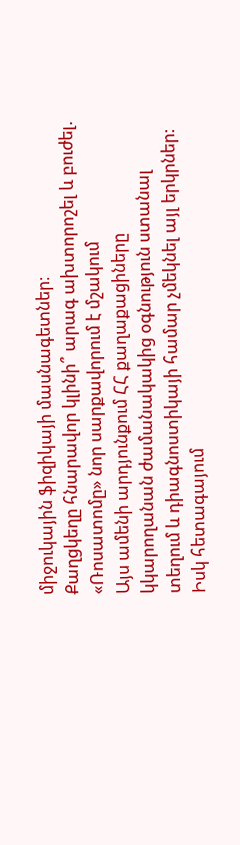միջուկային ֆիզիկայի մասնագետներ։
Քաղցկեղը հնարավոր կլինի՞ արագ ախտորոշել և բուժել. «Ռոսատոմը» նոր սարքավորում է մշակում
Այս ամենի արդյունքում ՀՀ քաղաքացիները կկարողանան ժամանակակից օգնություն ստանալ տեղում և դիագնոստիկայի համար չմեկնել այլ երկրներ: Իսկ հետագայում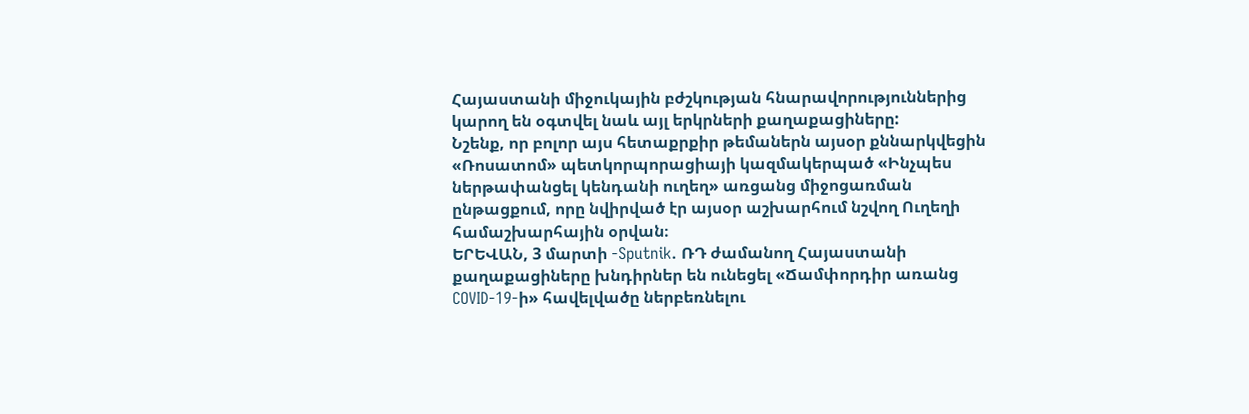Հայաստանի միջուկային բժշկության հնարավորություններից կարող են օգտվել նաև այլ երկրների քաղաքացիները:
Նշենք, որ բոլոր այս հետաքրքիր թեմաներն այսօր քննարկվեցին «Ռոսատոմ» պետկորպորացիայի կազմակերպած «Ինչպես ներթափանցել կենդանի ուղեղ» առցանց միջոցառման ընթացքում, որը նվիրված էր այսօր աշխարհում նշվող Ուղեղի համաշխարհային օրվան։
ԵՐԵՎԱՆ, 3 մարտի -Sputnik. ՌԴ ժամանող Հայաստանի քաղաքացիները խնդիրներ են ունեցել «Ճամփորդիր առանց COVID-19-ի» հավելվածը ներբեռնելու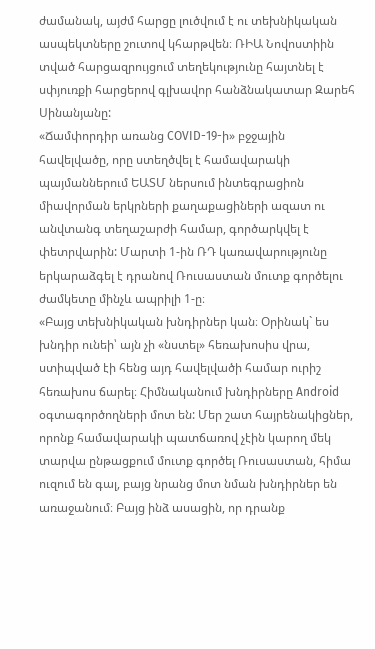ժամանակ, այժմ հարցը լուծվում է ու տեխնիկական ասպեկտները շուտով կհարթվեն։ ՌԻԱ Նովոստիին տված հարցազրույցում տեղեկությունը հայտնել է սփյուռքի հարցերով գլխավոր հանձնակատար Զարեհ Սինանյանը:
«Ճամփորդիր առանց COVID-19-ի» բջջային հավելվածը, որը ստեղծվել է համավարակի պայմաններում ԵԱՏՄ ներսում ինտեգրացիոն միավորման երկրների քաղաքացիների ազատ ու անվտանգ տեղաշարժի համար, գործարկվել է փետրվարին: Մարտի 1-ին ՌԴ կառավարությունը երկարաձգել է դրանով Ռուսաստան մուտք գործելու ժամկետը մինչև ապրիլի 1-ը։
«Բայց տեխնիկական խնդիրներ կան։ Օրինակ` ես խնդիր ունեի՝ այն չի «նստել» հեռախոսիս վրա, ստիպված էի հենց այդ հավելվածի համար ուրիշ հեռախոս ճարել։ Հիմնականում խնդիրները Android օգտագործողների մոտ են: Մեր շատ հայրենակիցներ, որոնք համավարակի պատճառով չէին կարող մեկ տարվա ընթացքում մուտք գործել Ռուսաստան, հիմա ուզում են գալ, բայց նրանց մոտ նման խնդիրներ են առաջանում։ Բայց ինձ ասացին, որ դրանք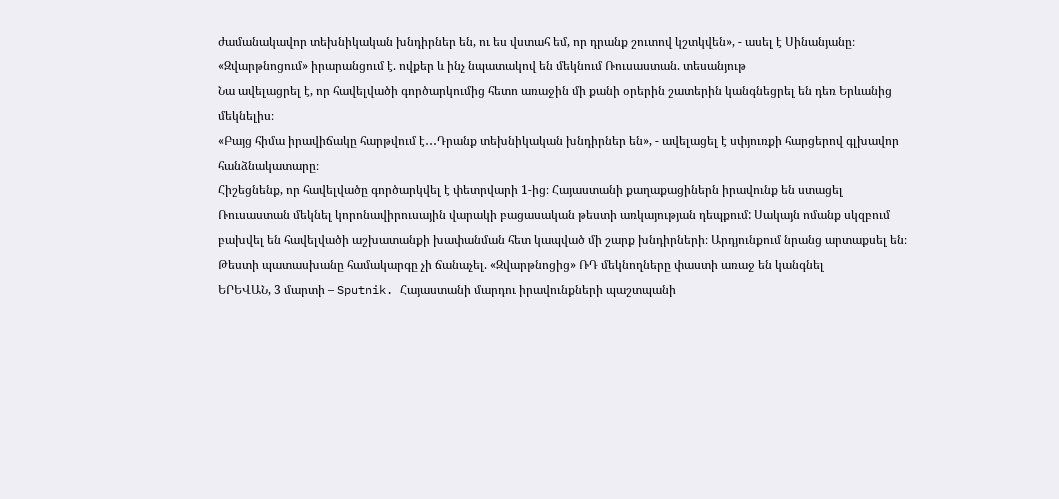ժամանակավոր տեխնիկական խնդիրներ են, ու ես վստահ եմ, որ դրանք շուտով կշտկվեն», - ասել է Սինանյանը։
«Զվարթնոցում» իրարանցում է. ովքեր և ինչ նպատակով են մեկնում Ռուսաստան. տեսանյութ
Նա ավելացրել է, որ հավելվածի գործարկումից հետո առաջին մի քանի օրերին շատերին կանգնեցրել են դեռ Երևանից մեկնելիս։
«Բայց հիմա իրավիճակը հարթվում է․․․Դրանք տեխնիկական խնդիրներ են», - ավելացել է սփյուռքի հարցերով գլխավոր հանձնակատարը։
Հիշեցնենք, որ հավելվածը գործարկվել է փետրվարի 1-ից։ Հայաստանի քաղաքացիներն իրավունք են ստացել Ռուսաստան մեկնել կորոնավիրուսային վարակի բացասական թեստի առկայության դեպքում: Սակայն ոմանք սկզբում բախվել են հավելվածի աշխատանքի խափանման հետ կապված մի շարք խնդիրների։ Արդյունքում նրանց արտաքսել են։
Թեստի պատասխանը համակարգը չի ճանաչել. «Զվարթնոցից» ՌԴ մեկնողները փաստի առաջ են կանգնել
ԵՐԵՎԱՆ, 3 մարտի – Sputnik. Հայաստանի մարդու իրավունքների պաշտպանի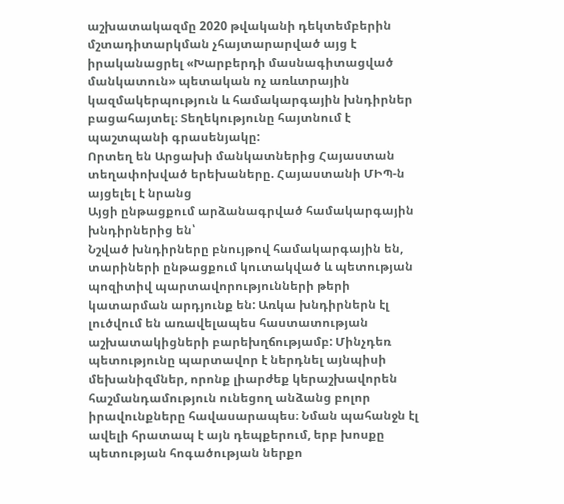աշխատակազմը 2020 թվականի դեկտեմբերին մշտադիտարկման չհայտարարված այց է իրականացրել «Խարբերդի մասնագիտացված մանկատուն» պետական ոչ առևտրային կազմակերպություն և համակարգային խնդիրներ բացահայտել։ Տեղեկությունը հայտնում է պաշտպանի գրասենյակը:
Որտեղ են Արցախի մանկատներից Հայաստան տեղափոխված երեխաները. Հայաստանի ՄԻՊ-ն այցելել է նրանց
Այցի ընթացքում արձանագրված համակարգային խնդիրներից են՝
Նշված խնդիրները բնույթով համակարգային են, տարիների ընթացքում կուտակված և պետության պոզիտիվ պարտավորությունների թերի կատարման արդյունք են: Առկա խնդիրներն էլ լուծվում են առավելապես հաստատության աշխատակիցների բարեխղճությամբ: Մինչդեռ պետությունը պարտավոր է ներդնել այնպիսի մեխանիզմներ, որոնք լիարժեք կերաշխավորեն հաշմանդամություն ունեցող անձանց բոլոր իրավունքները հավասարապես։ Նման պահանջն էլ ավելի հրատապ է այն դեպքերում, երբ խոսքը պետության հոգածության ներքո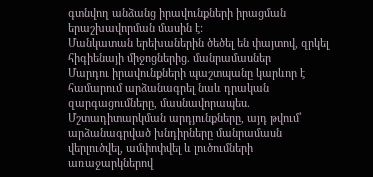գտնվող անձանց իրավունքների իրացման երաշխավորման մասին է:
Մանկատան երեխաներին ծեծել են փայտով, զրկել հիգիենայի միջոցներից. մանրամասներ
Մարդու իրավունքների պաշտպանը կարևոր է համարում արձանագրել նաև դրական զարգացումները, մասնավորապես.
Մշտադիտարկման արդյունքները, այդ թվում՝ արձանագրված խնդիրները մանրամասն վերլուծվել, ամփոփվել և լուծումների առաջարկներով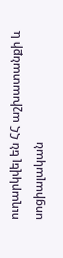ուղարկվել են ՀՀ աշխատանքի և սոցիալական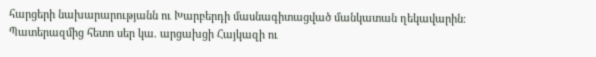հարցերի նախարարությանն ու Խարբերդի մասնագիտացված մանկատան ղեկավարին։
Պատերազմից հետո սեր կա. արցախցի Հայկազի ու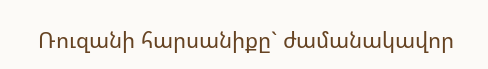Ռուզանի հարսանիքը` ժամանակավոր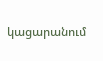կացարանում